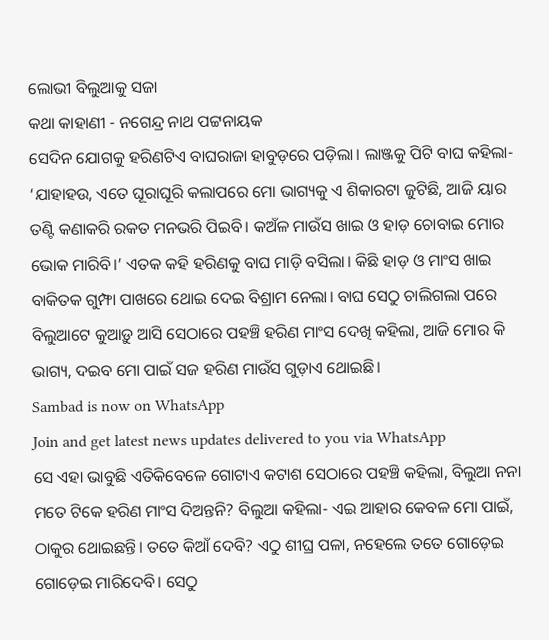ଲୋଭୀ ବିଲୁଆକୁ ସଜା
କଥା କାହାଣୀ - ନଗେନ୍ଦ୍ର ନାଥ ପଟ୍ଟନାୟକ
ସେଦିନ ଯୋଗକୁ ହରିଣଟିଏ ବାଘରାଜା ହାବୁଡ଼ରେ ପଡ଼ିଲା। ଲାଞ୍ଜକୁ ପିଟି ବାଘ କହିଲା- ‘ଯାହାହଉ, ଏତେ ଘୂରାଘୂରି କଲାପରେ ମୋ ଭାଗ୍ୟକୁ ଏ ଶିକାରଟା ଜୁଟିଛି, ଆଜି ୟାର ତଣ୍ଟି କଣାକରି ରକତ ମନଭରି ପିଇବି। କଅଁଳ ମାଉଁସ ଖାଇ ଓ ହାଡ଼ ଚୋବାଇ ମୋର ଭୋକ ମାରିବି।’ ଏତକ କହି ହରିଣକୁ ବାଘ ମାଡ଼ି ବସିଲା। କିଛି ହାଡ଼ ଓ ମାଂସ ଖାଇ ବାକିତକ ଗୁମ୍ଫା ପାଖରେ ଥୋଇ ଦେଇ ବିଶ୍ରାମ ନେଲା। ବାଘ ସେଠୁ ଚାଲିଗଲା ପରେ ବିଲୁଆଟେ କୁଆଡ଼ୁ ଆସି ସେଠାରେ ପହଞ୍ଚି ହରିଣ ମାଂସ ଦେଖି କହିଲା, ଆଜି ମୋର କି ଭାଗ୍ୟ, ଦଇବ ମୋ ପାଇଁ ସଜ ହରିଣ ମାଉଁସ ଗୁଡ଼ାଏ ଥୋଇଛି।
Sambad is now on WhatsApp
Join and get latest news updates delivered to you via WhatsApp
ସେ ଏହା ଭାବୁଛି ଏତିକିବେଳେ ଗୋଟାଏ କଟାଶ ସେଠାରେ ପହଞ୍ଚି କହିଲା, ବିଲୁଆ ନନା ମତେ ଟିକେ ହରିଣ ମାଂସ ଦିଅନ୍ତନି? ବିଲୁଆ କହିଲା- ଏଇ ଆହାର କେବଳ ମୋ ପାଇଁ, ଠାକୁର ଥୋଇଛନ୍ତି। ତତେ କିଆଁ ଦେବି? ଏଠୁ ଶୀଘ୍ର ପଳା, ନହେଲେ ତତେ ଗୋଡ଼େଇ ଗୋଡ଼େଇ ମାରିଦେବି। ସେଠୁ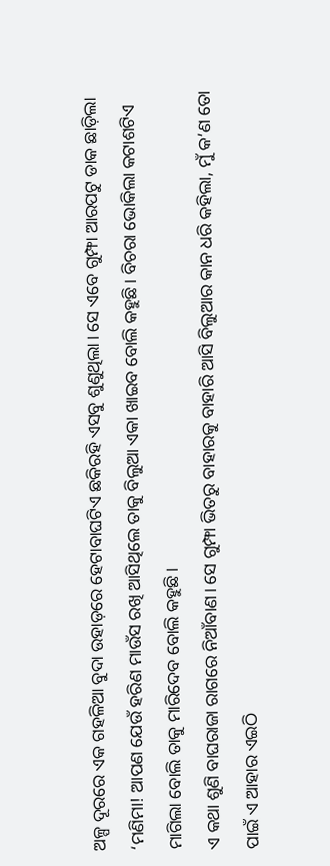ଅଳ୍ପ ଦୂରରେ ଏକ ଗହଳିଆ ବୁଦା ଉହାଡ଼ରେ ହେଟାବାଘଟିଏ ଛକିରହି ଏସବୁ ଶୁଣୁଥିଲା। ସେ ଏବେ ଗୁମ୍ଫା ଆରପଟୁ ଡାକ ଛାଡ଼ିଲା ‘ମଣିମା! ଆପଣ ଯେଉଁ ହରିଣ ମାଉଁସ ରଖି ଆସିଥିଲେ ତାକୁ ବିଲୁଆ ଏକା ଖାଇବ ବୋଲି କହୁଛି। ବିଚରା ଭୋକିଲା କଟାଶଟିଏ ମାଗିଲା ବୋଲି ତାକୁ ମାରିଦେବ ବୋଲି କହୁଛି।
ଏ କଥା ଶୁଣି ବାଘରାଜା ରାଗରେ ନିଆଁବାଣ। ସେ ଗୁମ୍ଫା ଭିତରୁ ବାହାରକୁ ବାହାରି ଆସି ବିଲୁଆର କାନ ଧରି କହିଲା, ମୁଁ କ’ଣ ତୋ ପାଇଁ ଏ ଆହାର ଏଇଠି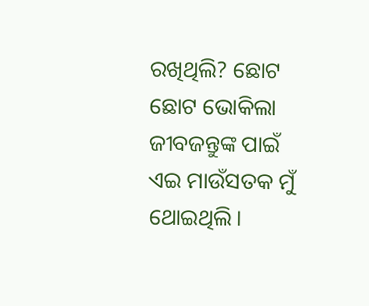ରଖିଥିଲି? ଛୋଟ ଛୋଟ ଭୋକିଲା ଜୀବଜନ୍ତୁଙ୍କ ପାଇଁ ଏଇ ମାଉଁସତକ ମୁଁ ଥୋଇଥିଲି।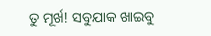ତୁ ମୂର୍ଖ! ସବୁଯାକ ଖାଇବୁ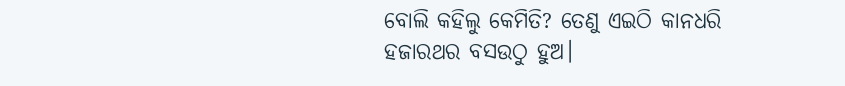ବୋଲି କହିଲୁ କେମିତି? ତେଣୁ ଏଇଠି କାନଧରି ହଜାରଥର ବସଉଠୁ ହୁଅ।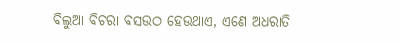ବିଲୁଆ ବିଚରା ବସଉଠ ହେଉଥାଏ, ଏଣେ ଅଧରାତି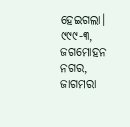ହେଇଗଲା।
୯୯୯-୩, ଜଗମୋହନ ନଗର, ଜାଗମରା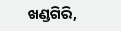ଖଣ୍ଡଗିରି,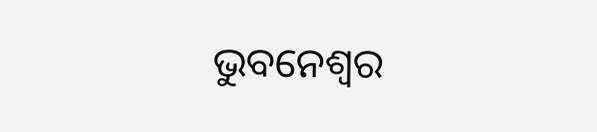ଭୁବନେଶ୍ବର